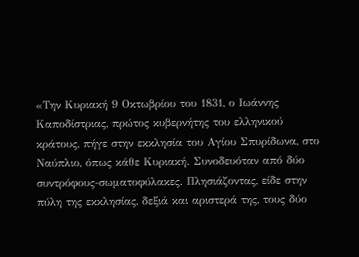«Την Κυριακή 9 Οκτωβρίου του 1831, ο Ιωάννης Καποδίστριας, πρώτος κυβερνήτης του ελληνικού κράτους, πήγε στην εκκλησία του Αγίου Σπυρίδωνα, στο Ναύπλιο, όπως κάθε Κυριακή. Συνοδευόταν από δύο συντρόφους-σωματοφύλακες. Πλησιάζοντας, είδε στην πύλη της εκκλησίας, δεξιά και αριστερά της, τους δύο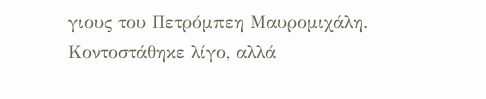γιους του Πετρόμπεη Μαυρομιχάλη. Κοντοστάθηκε λίγο, αλλά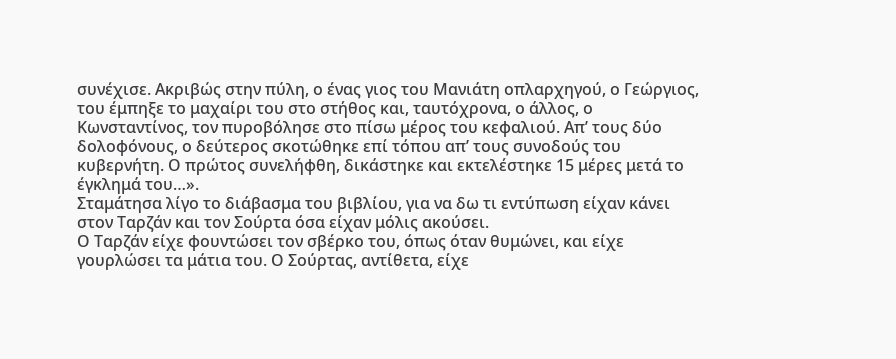συνέχισε. Ακριβώς στην πύλη, ο ένας γιος του Μανιάτη οπλαρχηγού, ο Γεώργιος, του έμπηξε το μαχαίρι του στο στήθος και, ταυτόχρονα, ο άλλος, ο Κωνσταντίνος, τον πυροβόλησε στο πίσω μέρος του κεφαλιού. Απ’ τους δύο δολοφόνους, ο δεύτερος σκοτώθηκε επί τόπου απ’ τους συνοδούς του κυβερνήτη. Ο πρώτος συνελήφθη, δικάστηκε και εκτελέστηκε 15 μέρες μετά το έγκλημά του…».
Σταμάτησα λίγο το διάβασμα του βιβλίου, για να δω τι εντύπωση είχαν κάνει στον Ταρζάν και τον Σούρτα όσα είχαν μόλις ακούσει.
Ο Ταρζάν είχε φουντώσει τον σβέρκο του, όπως όταν θυμώνει, και είχε γουρλώσει τα μάτια του. Ο Σούρτας, αντίθετα, είχε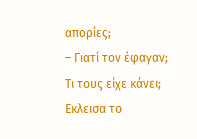απορίες;
– Γιατί τον έφαγαν; Τι τους είχε κάνει;
Εκλεισα το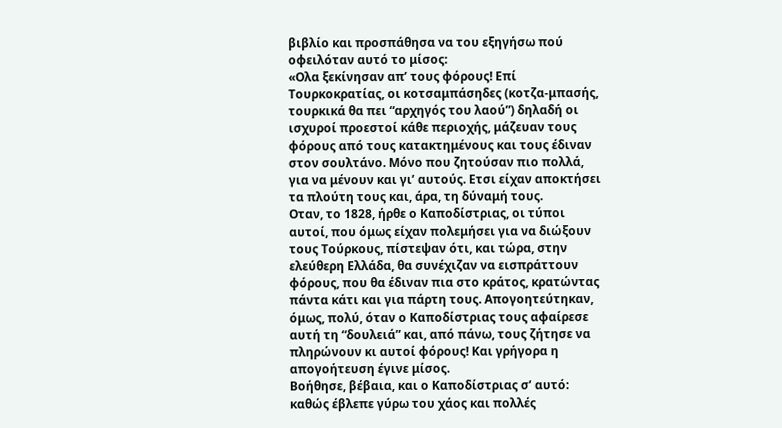βιβλίο και προσπάθησα να του εξηγήσω πού οφειλόταν αυτό το μίσος:
«Ολα ξεκίνησαν απ’ τους φόρους! Επί Τουρκοκρατίας, οι κοτσαμπάσηδες (κοτζα-μπασής, τουρκικά θα πει “αρχηγός του λαού”) δηλαδή οι ισχυροί προεστοί κάθε περιοχής, μάζευαν τους φόρους από τους κατακτημένους και τους έδιναν στον σουλτάνο. Μόνο που ζητούσαν πιο πολλά, για να μένουν και γι’ αυτούς. Ετσι είχαν αποκτήσει τα πλούτη τους και, άρα, τη δύναμή τους.
Οταν, το 1828, ήρθε ο Καποδίστριας, οι τύποι αυτοί, που όμως είχαν πολεμήσει για να διώξουν τους Τούρκους, πίστεψαν ότι, και τώρα, στην ελεύθερη Ελλάδα, θα συνέχιζαν να εισπράττουν φόρους, που θα έδιναν πια στο κράτος, κρατώντας πάντα κάτι και για πάρτη τους. Απογοητεύτηκαν, όμως, πολύ, όταν ο Καποδίστριας τους αφαίρεσε αυτή τη “δουλειά” και, από πάνω, τους ζήτησε να πληρώνουν κι αυτοί φόρους! Και γρήγορα η απογοήτευση έγινε μίσος.
Βοήθησε, βέβαια, και ο Καποδίστριας σ’ αυτό: καθώς έβλεπε γύρω του χάος και πολλές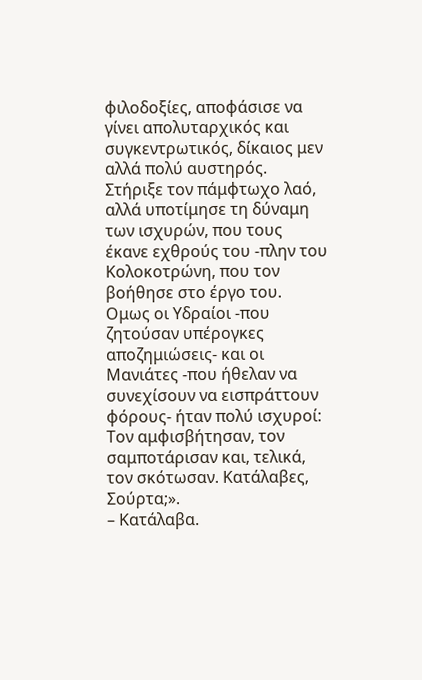φιλοδοξίες, αποφάσισε να γίνει απολυταρχικός και συγκεντρωτικός, δίκαιος μεν αλλά πολύ αυστηρός. Στήριξε τον πάμφτωχο λαό, αλλά υποτίμησε τη δύναμη των ισχυρών, που τους έκανε εχθρούς του -πλην του Κολοκοτρώνη, που τον βοήθησε στο έργο του. Ομως οι Υδραίοι -που ζητούσαν υπέρογκες αποζημιώσεις- και οι Μανιάτες -που ήθελαν να συνεχίσουν να εισπράττουν φόρους- ήταν πολύ ισχυροί: Τον αμφισβήτησαν, τον σαμποτάρισαν και, τελικά, τον σκότωσαν. Κατάλαβες, Σούρτα;».
– Κατάλαβα.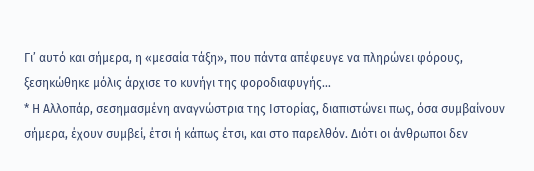Γι’ αυτό και σήμερα, η «μεσαία τάξη», που πάντα απέφευγε να πληρώνει φόρους, ξεσηκώθηκε μόλις άρχισε το κυνήγι της φοροδιαφυγής…
* Η Αλλοπάρ, σεσημασμένη αναγνώστρια της Ιστορίας, διαπιστώνει πως, όσα συμβαίνουν σήμερα, έχουν συμβεί, έτσι ή κάπως έτσι, και στο παρελθόν. Διότι οι άνθρωποι δεν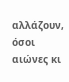αλλάζουν, όσοι αιώνες κι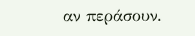αν περάσουν.